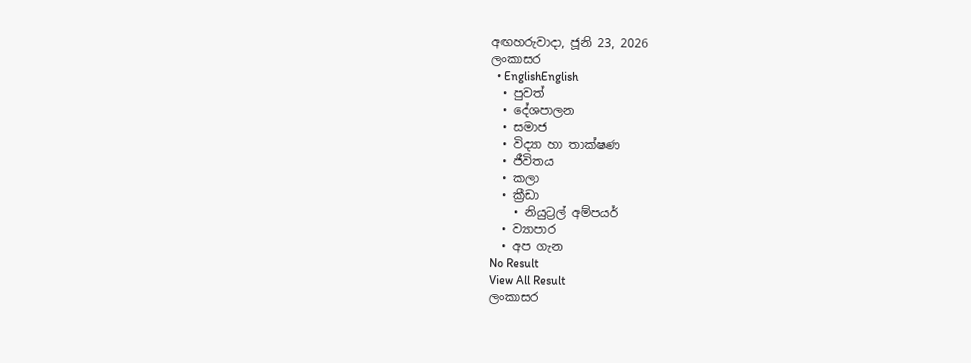අඟහරුවාදා, ජූනි 23, 2026
ලංකාසර
  • EnglishEnglish
  • පුවත්
  • දේශපාලන
  • සමාජ
  • විද්‍යා හා තාක්ෂණ
  • ජීවිතය
  • කලා
  • ක්‍රීඩා
    • නියුට්‍රල් අම්පයර්
  • ව්‍යාපාර
  • අප ගැන
No Result
View All Result
ලංකාසර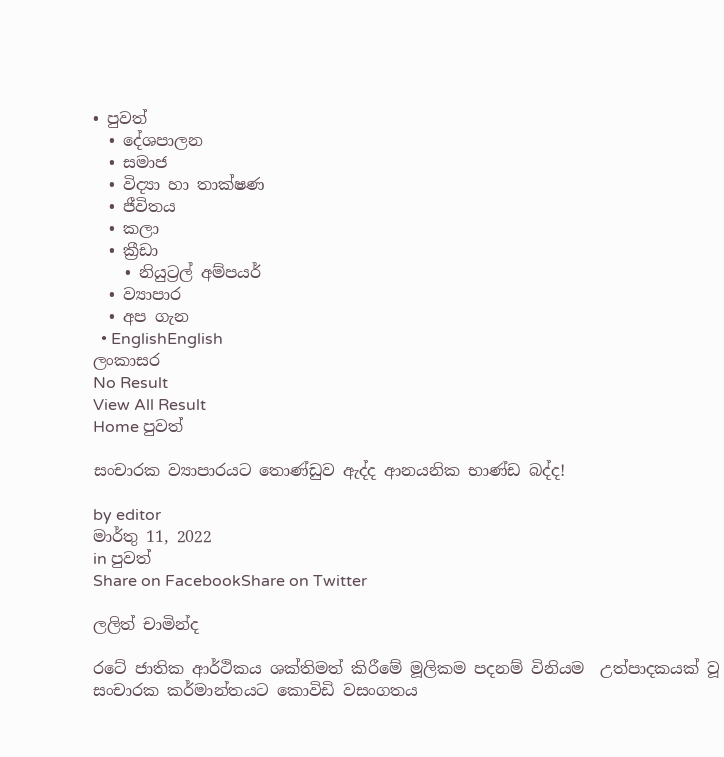• පුවත්
  • දේශපාලන
  • සමාජ
  • විද්‍යා හා තාක්ෂණ
  • ජීවිතය
  • කලා
  • ක්‍රීඩා
    • නියුට්‍රල් අම්පයර්
  • ව්‍යාපාර
  • අප ගැන
  • EnglishEnglish
ලංකාසර
No Result
View All Result
Home පුවත්

සංචාරක ව්‍යාපාරයට තොණ්ඩුව ඇද්ද ආනයනික භාණ්ඩ බද්ද!

by editor
මාර්තු 11, 2022
in පුවත්
Share on FacebookShare on Twitter

ලලිත් චාමින්ද

රටේ ජාතික ආර්ථිකය ශක්තිමත් කිරීමේ මූලිකම පදනම් විනියම  උත්පාදකයක් වූ  සංචාරක කර්මාන්තයට කොවිඩි වසංගතය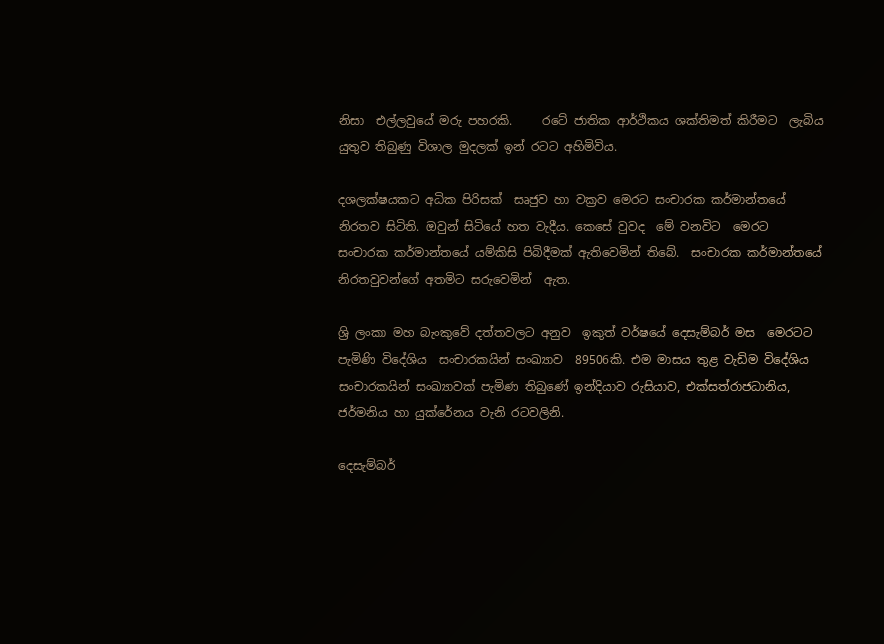නිසා  එල්ලවුයේ මරු පහරකි.     රටේ ජාතික ආර්ථිකය ශක්තිමත් කිරීමට  ලැබිය යුතුව තිබුණු විශාල මුදලක් ඉන් රටට අහිමිවිය.

දශලක්ෂයකට අධික පිරිසක්  සෘජුව හා වක්‍රව මෙරට සංචාරක කර්මාන්තයේ නිරතව සිටිති. ඔවුන් සිටියේ හත වැදීය. කෙසේ වුවද  මේ වනවිට  මෙරට  සංචාරක කර්මාන්තයේ යම්කිසි පිබිදීමක් ඇතිවෙමින් තිබේ.  සංචාරක කර්මාන්තයේ නිරතවුවන්ගේ අතමිට සරුවෙමින්  ඇත.

ශ්‍රි ලංකා මහ බැංකුවේ දත්තවලට අනුව  ඉකුත් වර්ෂයේ දෙසැම්බර් මස  මෙරටට පැමිණි විදේශිය  සංචාරකයින් සංඛ්‍යාව  89506කි. එම මාසය තුළ වැඩිම විදේශිය සංචාරකයින් සංඛ්‍යාවක් පැමිණ තිබුණේ ඉන්දියාව රුසියාව, එක්සත්රාජධානිය, ජර්මනිය හා යුක්රේනය වැනි රටවලිනි.

දෙසැම්බර්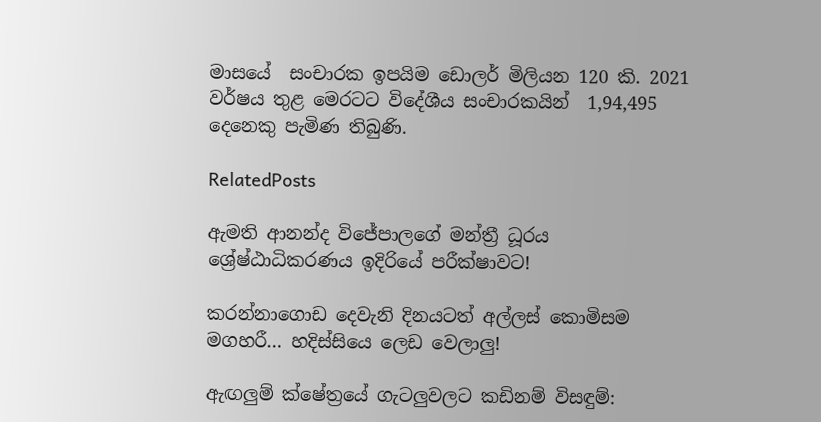මාසයේ  සංචාරක ඉපයිම ඩොලර් මිලියන 120 කි. 2021 වර්ෂය තුළ මෙරටට විදේශීය සංචාරකයින්  1,94,495 දෙනෙකු පැමිණ තිබුණි.

RelatedPosts

ඇමති ආනන්ද විජේපාලගේ මන්ත්‍රී ධූරය ශ්‍රේෂ්ඨාධිකරණය ඉදිරියේ පරීක්ෂාවට!

කරන්නාගොඩ දෙවැනි දිනයටත් අල්ලස් කොමිසම මගහරී… හදිස්සියෙ ලෙඩ වෙලාලු!

ඇඟලුම් ක්ෂේත්‍රයේ ගැටලුවලට කඩිනම් විසඳුම්: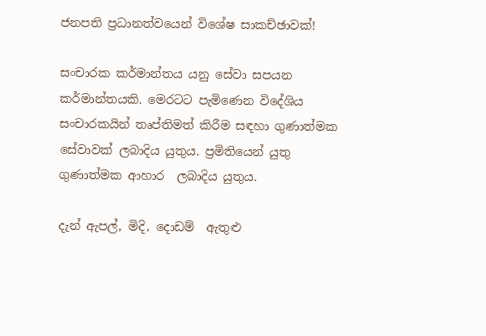ජනපති ප්‍රධානත්වයෙන් විශේෂ සාකච්ඡාවක්!

සංචාරක කර්මාන්තය යනු සේවා සපයන කර්මාන්තයකි. මෙරටට පැමිණෙන විදේශිය සංචාරකයින් තෘප්තිමත් කිරීම සඳහා ගුණාත්මක සේවාවක් ලබාදිය යුතුය. ප්‍රමිතියෙන් යුතු ගුණාත්මක ආහාර  ලබාදිය යුතුය.

දැන් ඇපල්, මිදි, දොඩම්  ඇතුළු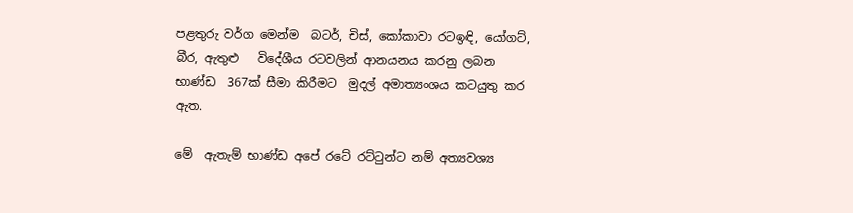පළතුරු වර්ග මෙන්ම  බටර්, චිස්, කෝකාවා රටඉඳි, යෝගට්, බීර, ඇතුළු   විදේශීය රටවලින් ආනයනය කරනු ලබන භාණ්ඩ  367ක් සීමා කිරීමට  මුදල් අමාත්‍යංශය කටයුතු කර ඇත.

මේ  ඇතැම් භාණ්ඩ අපේ රටේ රට්ටුන්ට නම් අත්‍යවශ්‍ය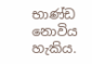භාණ්ඩ නොවිය හැකිය.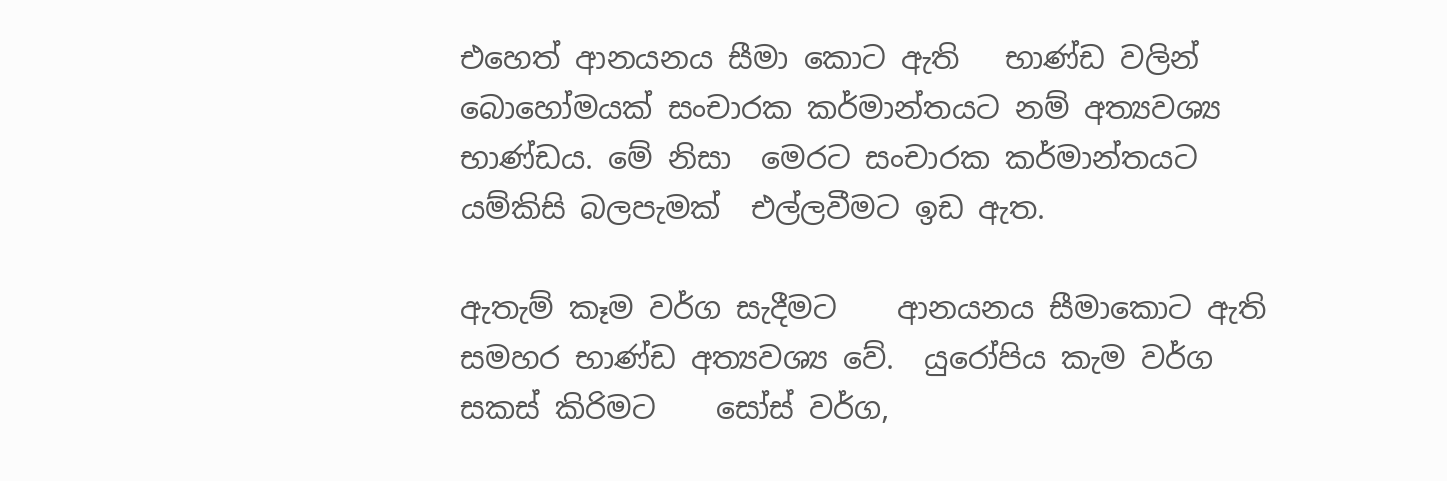එහෙත් ආනයනය සීමා කොට ඇති   භාණ්ඩ වලින් බොහෝමයක් සංචාරක කර්මාන්තයට නම් අත්‍යවශ්‍ය  භාණ්ඩය. මේ නිසා  මෙරට සංචාරක කර්මාන්තයට යම්කිසි බලපැමක්  එල්ලවීමට ඉඩ ඇත.

ඇතැම් කෑම වර්ග සැදීමට    ආනයනය සීමාකොට ඇති   සමහර භාණ්ඩ අත්‍යවශ්‍ය වේ.  යුරෝපිය කැම වර්ග සකස් කිරිමට    සෝස් වර්ග,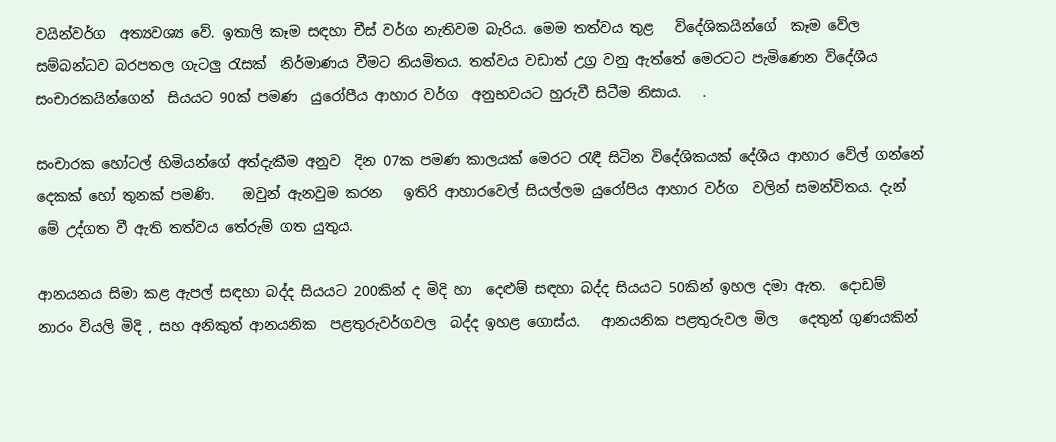වයින්වර්ග  අත්‍යවශ්‍ය වේ. ඉතාලි කෑම සඳහා චීස් වර්ග නැතිවම බැරිය. මෙම තත්වය තුළ   විදේශිකයින්ගේ  කෑම වේල සම්බන්ධව බරපතල ගැටලු රැසක්  නිර්මාණය වීමට නියමිතය. තත්වය වඩාත් උග්‍ර වනු ඇත්තේ මෙරටට පැමිණෙන විදේශීය සංචාරකයින්ගෙන්  සියයට 90ක් පමණ  යුරෝපීය ආහාර වර්ග  අනුභවයට හුරුවී සිටීම නිසාය.   .

සංචාරක හෝටල් හිමියන්ගේ අත්දැකීම අනුව  දින 07ක පමණ කාලයක් මෙරට රැඳී සිටින විදේශිකයක් දේශීය ආහාර වේල් ගන්නේ දෙකක් හෝ තුනක් පමණි.    ඔවුන් ඇනවුම කරන   ඉතිරි ආහාරවෙල් සියල්ලම යුරෝපිය ආහාර වර්ග  වලින් සමන්විතය. දැන් මේ උද්ගත වී ඇති තත්වය තේරුම් ගත යුතුය.

ආනයනය සිමා කළ ඇපල් සඳහා බද්ද සියයට 200කින් ද මිදි හා  දෙළුම් සඳහා බද්ද සියයට 50කින් ඉහල දමා ඇත.  දොඩම් නාරං වියලි මිදි , සහ අනිකුත් ආනයනික  පළතුරුවර්ගවල  බද්ද ඉහළ ගොස්ය.   ආනයනික පළතුරුවල මිල   දෙතුන් ගුණයකින්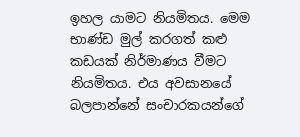ඉහල යාමට නියමිතය. මෙම භාණ්ඩ මුල් කරගත් කළු කඩයක් නිර්මාණය වීමට නියමිතය. එය අවසානයේ බලපාන්නේ සංචාරකයන්ගේ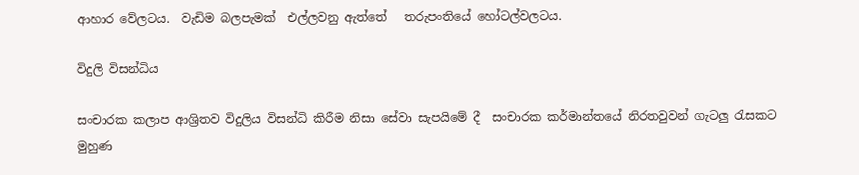ආහාර වේලටය.  වැඩිම බලපැමක්  එල්ලවනු ඇත්තේ   තරුපංතියේ හෝටල්වලටය.

විදුලි විසන්ධිය

සංචාරක කලාප ආශ්‍රිතව විදුලිය විසන්ධි කිරීම නිසා සේවා සැපයිමේ දී  සංචාරක කර්මාන්තයේ නිරතවුවන් ගැටලු රැසකට මුහුණ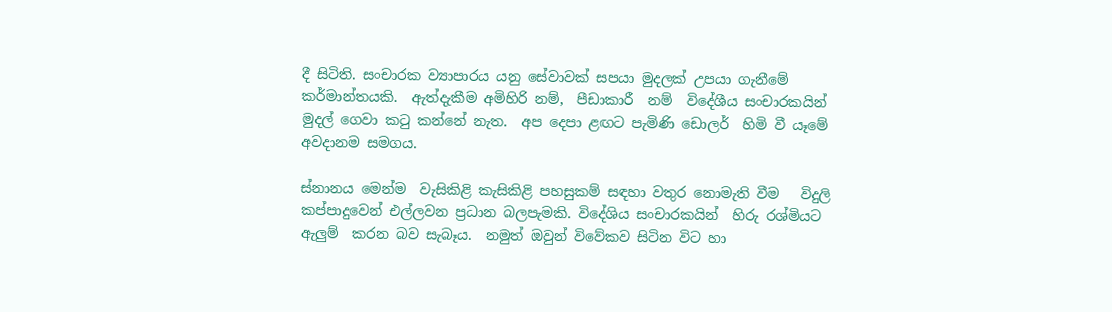දී සිටිති. සංචාරක ව්‍යාපාරය යනු සේවාවක් සපයා මුදලක් උපයා ගැනීමේ කර්මාන්තයකි.  ඇත්දැකීම අමිහිරි නම්,  පීඩාකාරී  නම්  විදේශීය සංචාරකයින් මුදල් ගෙවා කටු කන්නේ නැත.  අප දෙපා ළඟට පැමිණි ඩොලර්  හිමි වී යෑමේ අවදානම සමගය.

ස්නානය මෙන්ම  වැසිකිළි කැසිකිළි පහසුකම් සඳහා වතුර නොමැති වීම   විදුලි කප්පාදුවෙන් එල්ලවන ප්‍රධාන බලපැමකි. විදේශිය සංචාරකයින්  හිරු රශ්මියට  ඇලුම්  කරන බව සැබෑය.  නමුත් ඔවුන් විවේකව සිටින විට හා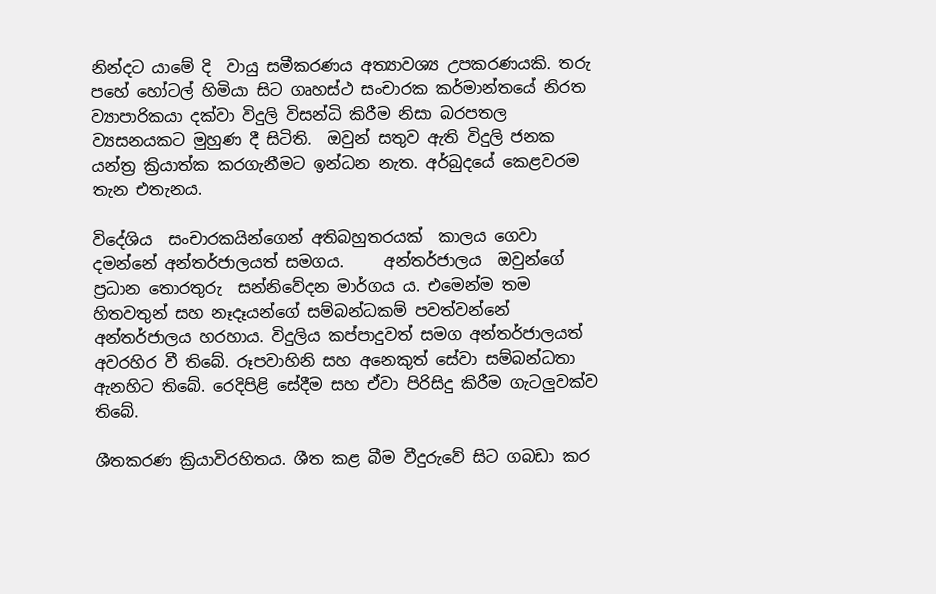නින්දට යාමේ දි  වායු සමීකරණය අත්‍යාවශ්‍ය උපකරණයකි. තරු පහේ හෝටල් හිමියා සිට ගෘහස්ථ සංචාරක කර්මාන්තයේ නිරත ව්‍යාපාරිකයා දක්වා විදුලි විසන්ධි කිරීම නිසා බරපතල ව්‍යසනයකට මුහුණ දී සිටිති.  ඔවුන් සතුව ඇති විදුලි ජනක යන්ත්‍ර ක්‍රියාත්ක කරගැනීමට ඉන්ධන නැත. අර්බුදයේ කෙළවරම තැන එතැනය.

විදේශිය  සංචාරකයින්ගෙන් අතිබහුතරයක්  කාලය ගෙවා දමන්නේ අන්තර්ජාලයත් සමගය.     අන්තර්ජාලය  ඔවුන්ගේ ප්‍රධාන තොරතුරු  සන්නිවේදන මාර්ගය ය. එමෙන්ම තම හිතවතුන් සහ නෑදෑයන්ගේ සම්බන්ධකම් පවත්වන්නේ  අන්තර්ජාලය හරහාය. විදුලිය කප්පාදුවත් සමග අන්තර්ජාලයත් අවරහිර වී තිබේ. රූපවාහිනි සහ අනෙකුත් සේවා සම්බන්ධතා ඇනහිට තිබේ. රෙදිපිළි සේදීම සහ ඒවා පිරිසිදු කිරීම ගැටලුවක්ව තිබේ.

ශීතකරණ ක්‍රියාවිරහිතය. ශීත කළ බීම වීදුරුවේ සිට ගබඩා කර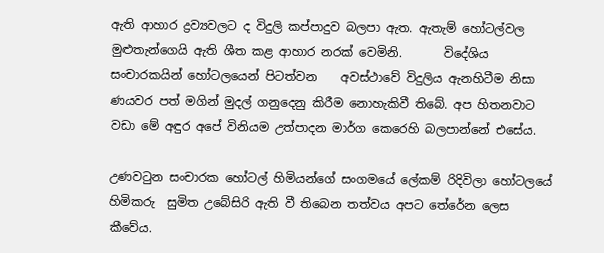ඇති ආහාර ද්‍රව්‍යවලට ද විදුලි කප්පාදුව බලපා ඇත. ඇතැම් හෝටල්වල මුළුතැන්ගෙයි ඇති ශීත කළ ආහාර නරක් වෙමිනි.       විදේශිය සංචාරකයින් හෝටලයෙන් පිටත්වන    අවස්ථාවේ විදුලිය ඇනහිටීම නිසා ණයවර පත් මගින් මුදල් ගනුදෙනු කිරීම නොහැකිවී තිබේ. අප හිතනවාට වඩා මේ අඳුර අපේ විනියම උත්පාදන මාර්ග කෙරෙහි බලපාන්නේ එසේය.

උණවටුන සංචාරක හෝටල් හිමියන්ගේ සංගමයේ ලේකම් රිදිවිලා හෝටලයේ  හිමිකරු  සුමිත උබේසිරි ඇති වී තිබෙන තත්වය අපට තේරේන ලෙස කීවේය.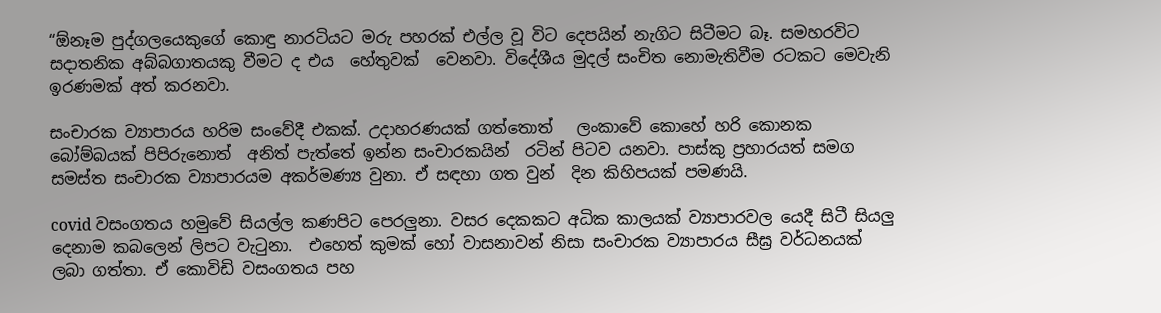“ඕනෑම පුද්ගලයෙකුගේ කොඳු නාරටියට මරු පහරක් එල්ල වූ විට දෙපයින් නැගිට සිටීමට බෑ. සමහරවිට සදාතනික අබ්බගාතයකු වීමට ද එය  හේතුවක්  වෙනවා. විදේශීය මුදල් සංචිත නොමැතිවීම රටකට මෙවැනි ඉරණමක් අත් කරනවා.

සංචාරක ව්‍යාපාරය හරිම සංවේදී එකක්. උදාහරණයක් ගත්තොත්   ලංකාවේ කොහේ හරි කොනක  බෝම්බයක් පිපිරුනොත්  අනිත් පැත්තේ ඉන්න සංචාරකයින්  රටින් පිටව යනවා. පාස්කු ප්‍රහාරයත් සමග සමස්ත සංචාරක ව්‍යාපාරයම අකර්මණ්‍ය වුනා. ඒ සඳහා ගත වුන්  දින කිහිපයක් පමණයි.

covid වසංගතය හමුවේ සියල්ල කණපිට පෙරලුනා. වසර දෙකකට අධික කාලයක් ව්‍යාපාරවල යෙදී සිටී සියලු දෙනාම කබලෙන් ලිපට වැටුනා.  එහෙත් කුමක් හෝ වාසනාවන් නිසා සංචාරක ව්‍යාපාරය සීඝ්‍ර වර්ධනයක් ලබා ගත්තා. ඒ කොවිඩි වසංගතය පහ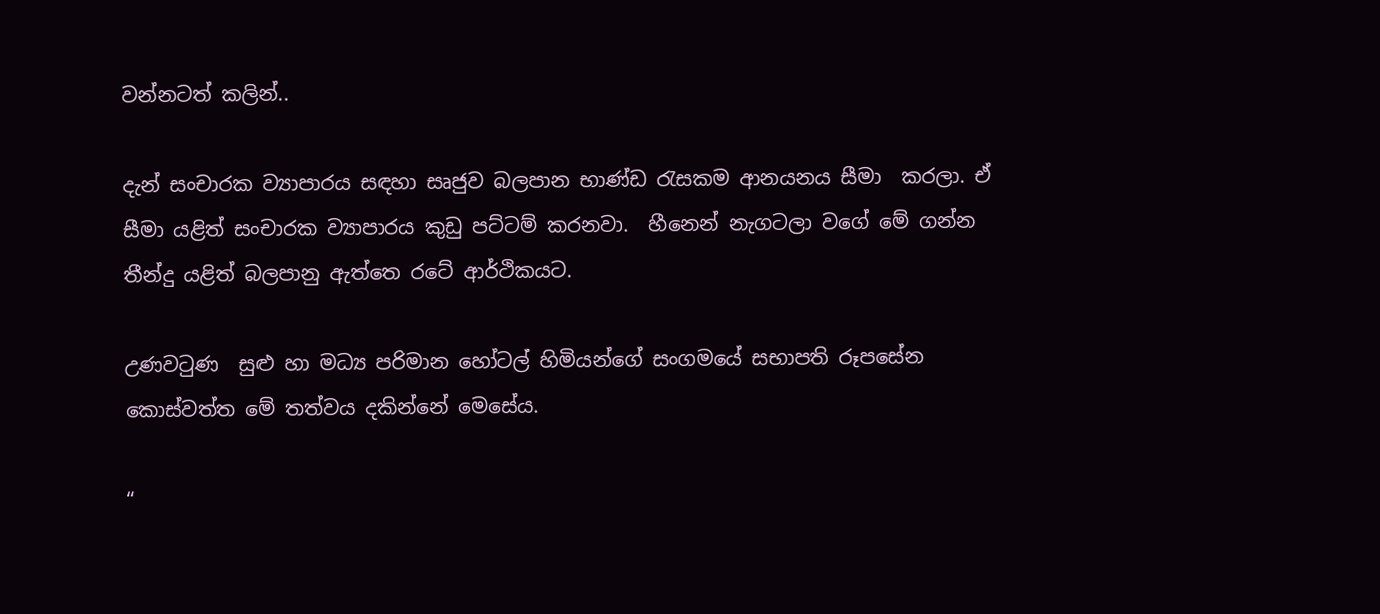වන්නටත් කලින්..

දැන් සංචාරක ව්‍යාපාරය සඳහා සෘජුව බලපාන භාණ්ඩ රැසකම ආනයනය සීමා  කරලා. ඒ සීමා යළිත් සංචාරක ව්‍යාපාරය කුඩු පට්ටම් කරනවා.  හීනෙන් නැගටලා වගේ මේ ගන්න තීන්දු යළිත් බලපානු ඇත්තෙ රටේ ආර්ථිකයට.

උණවටුණ  සුළු හා මධ්‍ය පරිමාන හෝටල් හිමියන්ගේ සංගමයේ සභාපති රූපසේන කොස්වත්ත මේ තත්වය දකින්නේ මෙසේය.

“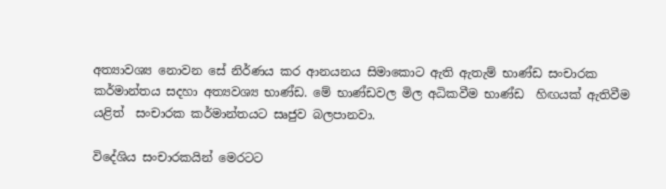අත්‍යාවශ්‍ය නොවන සේ නිර්ණය කර ආනයනය සිමාකොට ඇති ඇතැම් භාණ්ඩ සංචාරක කර්මාන්තය සදහා අත්‍යවශ්‍ය භාණ්ඩ. මේ භාණ්ඩවල මිල අධිකවීම භාණ්ඩ  හිඟයක් ඇතිවීම යළිත්  සංචාරක කර්මාන්තයට සෘජුව බලපානවා.

විදේශිය සංචාරකයින් මෙරටට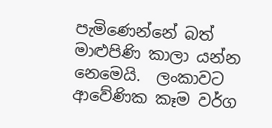පැමිණෙන්නේ බත්  මාළුපිණි කාලා යන්න නෙමෙයි.  ලංකාවට ආවේණික කෑම වර්ග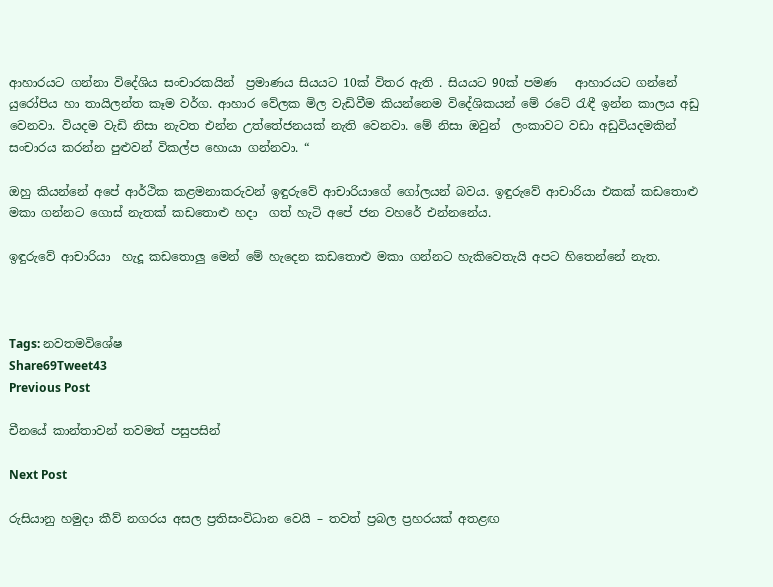ආහාරයට ගන්නා විදේශිය සංචාරකයින්  ප්‍රමාණය සියයට 10ක් විතර ඇති . සියයට 90ක් පමණ   ආහාරයට ගන්නේ යුරෝපිය හා තායිලන්ත කෑම වර්ග. ආහාර වේලක මිල වැඩිවීම කියන්නෙම විදේශිකයන් මේ රටේ රැඳී ඉන්න කාලය අඩු වෙනවා. වියදම වැඩි නිසා නැවත එන්න උත්තේජනයක් නැති වෙනවා. මේ නිසා ඔවුන්  ලංකාවට වඩා අඩුවියදමකින් සංචාරය කරන්න පුළුවන් විකල්ප හොයා ගන්නවා. “

ඔහු කියන්නේ අපේ ආර්ථික කළමනාකරුවන් ඉඳුරුවේ ආචාරියාගේ ගෝලයන් බවය. ඉඳුරුවේ ආචාරියා එකක් කඩතොළු මකා ගන්නට ගොස් නැතක් කඩතොළු හදා  ගත් හැටි අපේ ජන වහරේ එන්නනේය.

ඉඳුරුවේ ආචාරියා  හැදූ කඩතොලු මෙන් මේ හැදෙන කඩතොළු මකා ගන්නට හැකිවෙතැයි අපට හිතෙන්නේ නැත.



Tags: නවතමවිශේෂ
Share69Tweet43
Previous Post

චීනයේ කාන්තාවන් තවමත් පසුපසින්

Next Post

රුසියානු හමුදා කීව් නගරය අසල ප්‍රතිසංවිධාන වෙයි – තවත් ප්‍රබල ප්‍රහරයක් අතළඟ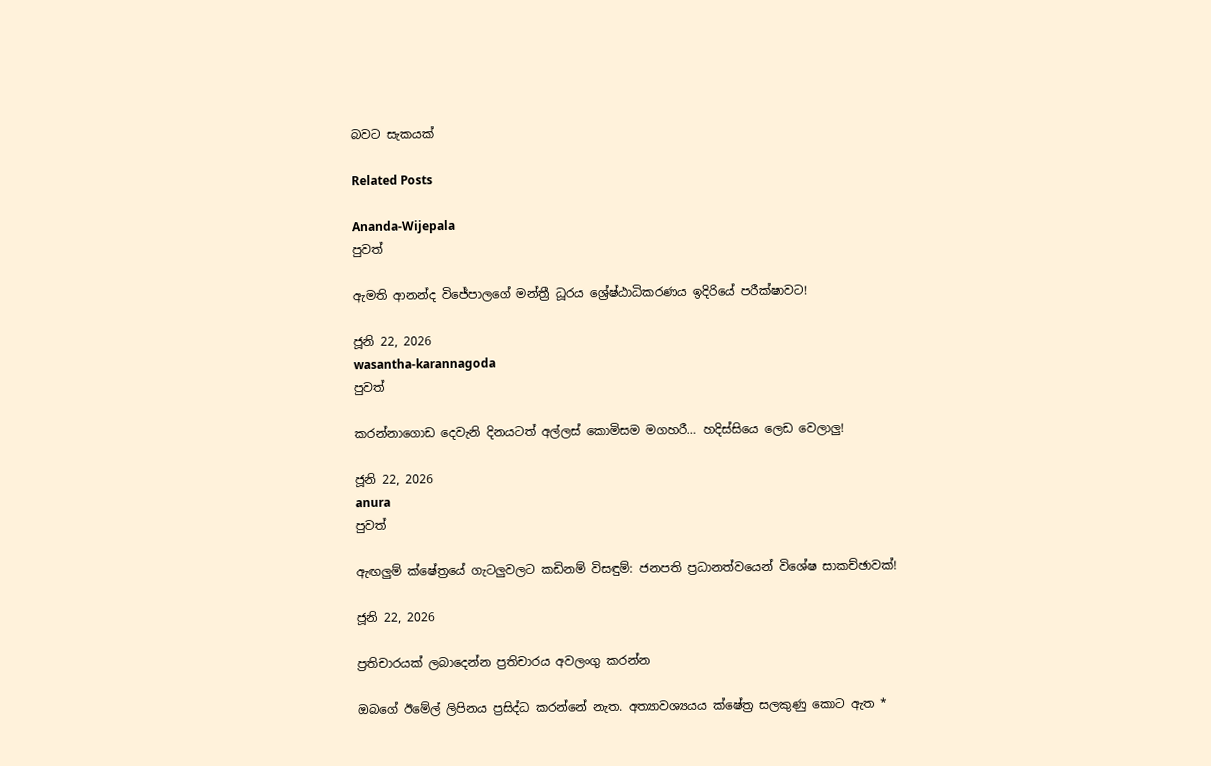බවට සැකයක්

Related Posts

Ananda-Wijepala
පුවත්

ඇමති ආනන්ද විජේපාලගේ මන්ත්‍රී ධූරය ශ්‍රේෂ්ඨාධිකරණය ඉදිරියේ පරීක්ෂාවට!

ජූනි 22, 2026
wasantha-karannagoda
පුවත්

කරන්නාගොඩ දෙවැනි දිනයටත් අල්ලස් කොමිසම මගහරී… හදිස්සියෙ ලෙඩ වෙලාලු!

ජූනි 22, 2026
anura
පුවත්

ඇඟලුම් ක්ෂේත්‍රයේ ගැටලුවලට කඩිනම් විසඳුම්: ජනපති ප්‍රධානත්වයෙන් විශේෂ සාකච්ඡාවක්!

ජූනි 22, 2026

ප්‍රතිචාරයක් ලබාදෙන්න ප්‍රතිචාරය අවලංගු කරන්න

ඔබගේ ඊමේල් ලිපිනය ප්‍රසිද්ධ කරන්නේ නැත. අත්‍යාවශ්‍යයය ක්ෂේත්‍ර සලකුණු කොට ඇත *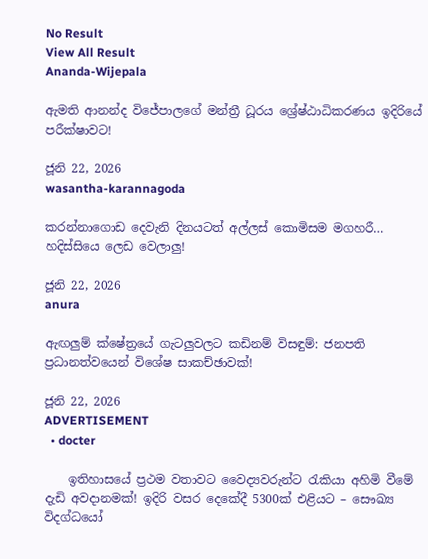No Result
View All Result
Ananda-Wijepala

ඇමති ආනන්ද විජේපාලගේ මන්ත්‍රී ධූරය ශ්‍රේෂ්ඨාධිකරණය ඉදිරියේ පරීක්ෂාවට!

ජූනි 22, 2026
wasantha-karannagoda

කරන්නාගොඩ දෙවැනි දිනයටත් අල්ලස් කොමිසම මගහරී… හදිස්සියෙ ලෙඩ වෙලාලු!

ජූනි 22, 2026
anura

ඇඟලුම් ක්ෂේත්‍රයේ ගැටලුවලට කඩිනම් විසඳුම්: ජනපති ප්‍රධානත්වයෙන් විශේෂ සාකච්ඡාවක්!

ජූනි 22, 2026
ADVERTISEMENT
  • docter

    ඉතිහාසයේ ප්‍රථම වතාවට වෛද්‍යවරුන්ට රැකියා අහිමි වීමේ දැඩි අවදානමක්! ඉදිරි වසර දෙකේදී 5300ක් එළියට – සෞඛ්‍ය විදග්ධයෝ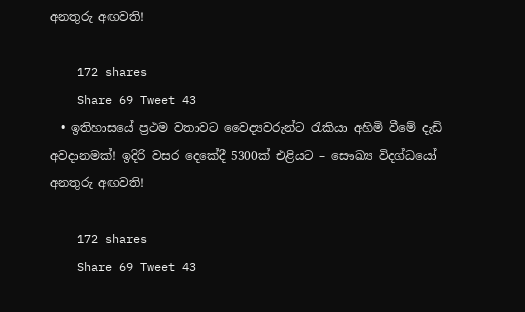අනතුරු අඟවති!

    172 shares
    Share 69 Tweet 43
  • ඉතිහාසයේ ප්‍රථම වතාවට වෛද්‍යවරුන්ට රැකියා අහිමි වීමේ දැඩි අවදානමක්! ඉදිරි වසර දෙකේදී 5300ක් එළියට – සෞඛ්‍ය විදග්ධයෝ අනතුරු අඟවති!

    172 shares
    Share 69 Tweet 43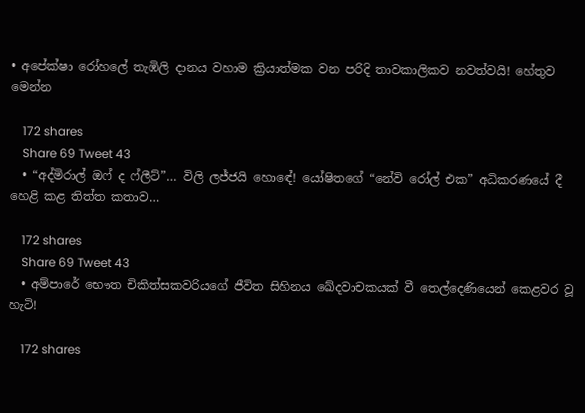• අපේක්ෂා රෝහලේ තැඹිලි දානය වහාම ක්‍රියාත්මක වන පරිදි තාවකාලිකව නවත්වයි! හේතුව මෙන්න

    172 shares
    Share 69 Tweet 43
  • “අද්මිරාල් ඔෆ් ද ෆ්ලීට්”… විලි ලජ්ජයි හොඳේ! යෝෂිතගේ “නේවි රෝල් එක” අධිකරණයේ දී හෙළි කළ තිත්ත කතාව…

    172 shares
    Share 69 Tweet 43
  • අම්පාරේ භෞත චිකිත්සකවරියගේ ජීවිත සිහිනය ඛේදවාචකයක් වී තෙල්දෙණියෙන් කෙළවර වූ හැටි!

    172 shares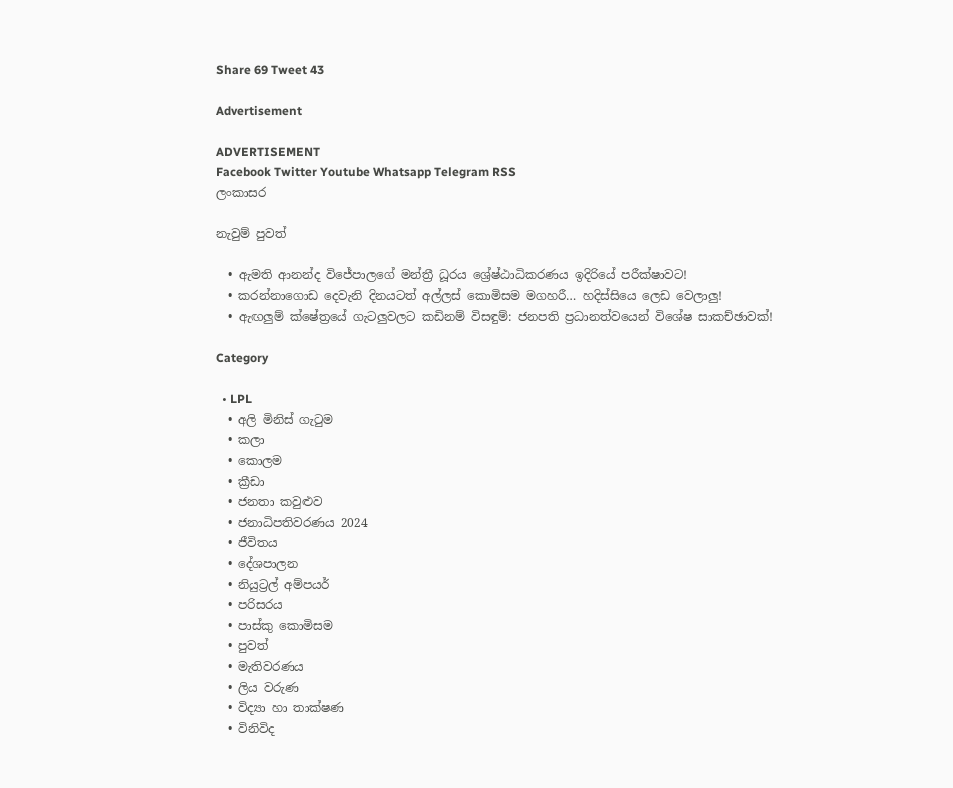Share 69 Tweet 43

Advertisement

ADVERTISEMENT
Facebook Twitter Youtube Whatsapp Telegram RSS
ලංකාසර

නැවුම් පුවත්

  • ඇමති ආනන්ද විජේපාලගේ මන්ත්‍රී ධූරය ශ්‍රේෂ්ඨාධිකරණය ඉදිරියේ පරීක්ෂාවට!
  • කරන්නාගොඩ දෙවැනි දිනයටත් අල්ලස් කොමිසම මගහරී… හදිස්සියෙ ලෙඩ වෙලාලු!
  • ඇඟලුම් ක්ෂේත්‍රයේ ගැටලුවලට කඩිනම් විසඳුම්: ජනපති ප්‍රධානත්වයෙන් විශේෂ සාකච්ඡාවක්!

Category

  • LPL
  • අලි මිනිස් ගැටුම
  • කලා
  • කොලම
  • ක්‍රීඩා
  • ජනතා කවුළුව
  • ජනාධිපතිවරණය 2024
  • ජීවිතය
  • දේශපාලන
  • නියුට්‍රල් අම්පයර්
  • පරිසරය
  • පාස්කු කොමිසම
  • පුවත්
  • මැතිවරණය
  • ලිය වරුණ
  • විද්‍යා හා තාක්ෂණ
  • විනිවිද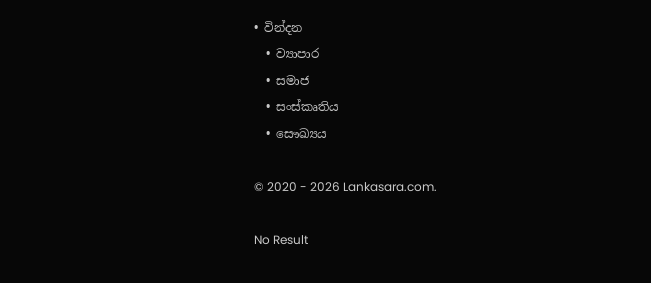• වින්දන
  • ව්‍යාපාර
  • සමාජ
  • සංස්කෘතිය
  • සෞඛ්‍යය

© 2020 - 2026 Lankasara.com.

No Result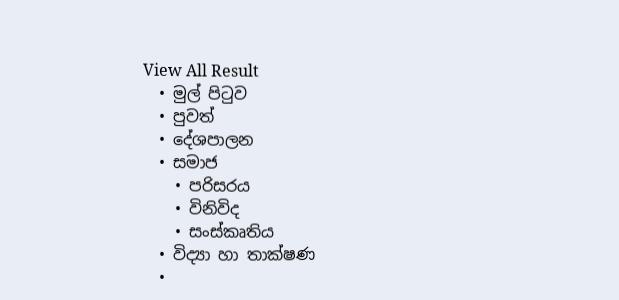View All Result
  • මුල් පිටුව
  • පුවත්
  • දේශපාලන
  • සමාජ
    • පරිසරය
    • විනිවිද
    • සංස්කෘතිය
  • විද්‍යා හා තාක්ෂණ
  •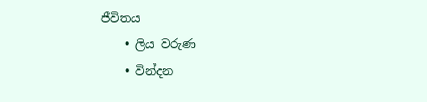ජීවිතය
    • ලිය වරුණ
    • වින්දන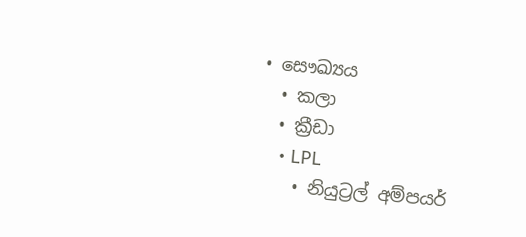• සෞඛ්‍යය
  • කලා
  • ක්‍රීඩා
    • LPL
    • නියුට්‍රල් අම්පයර්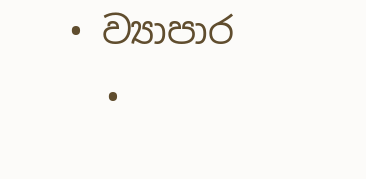• ව්‍යාපාර
  •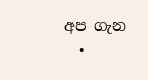අප ගැන
  •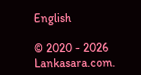English

© 2020 - 2026 Lankasara.com.